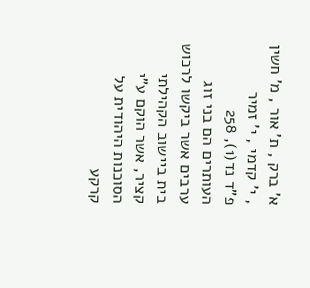א' ברק , ת' אור , מ' חשין , י' קדמי , י' זמיר
פ"ד נד(1), 258
העותרים הם בני זוג ערבים אשר ביקשו לרכוש בית ביישוב הקהילתי קציר, אשר הוקם ע"י הסוכנות היהודית על קרקע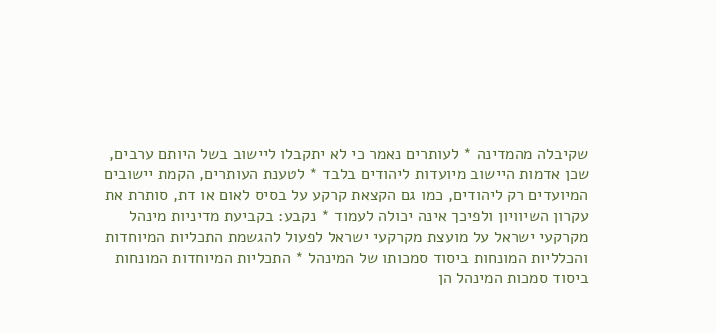שקיבלה מהמדינה * לעותרים נאמר כי לא יתקבלו ליישוב בשל היותם ערבים, שכן אדמות היישוב מיועדות ליהודים בלבד * לטענת העותרים, הקמת יישובים המיועדים רק ליהודים, כמו גם הקצאת קרקע על בסיס לאום או דת, סותרת את עקרון השיוויון ולפיכך אינה יכולה לעמוד * נקבע: בקביעת מדיניות מינהל מקרקעי ישראל על מועצת מקרקעי ישראל לפעול להגשמת התכליות המיוחדות והכלליות המונחות ביסוד סמכותו של המינהל * התכליות המיוחדות המונחות ביסוד סמכות המינהל הן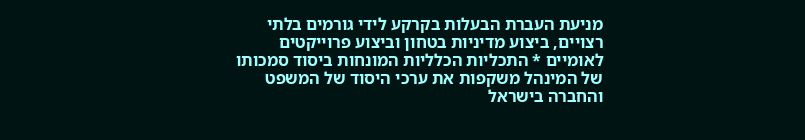מניעת העברת הבעלות בקרקע לידי גורמים בלתי רצויים, ביצוע מדיניות בטחון וביצוע פרוייקטים לאומיים * התכליות הכלליות המונחות ביסוד סמכותו של המינהל משקפות את ערכי היסוד של המשפט והחברה בישראל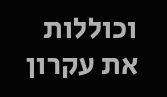וכוללות את עקרון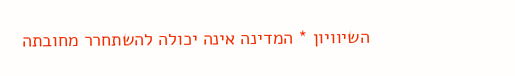השיוויון * המדינה אינה יכולה להשתחרר מחובתה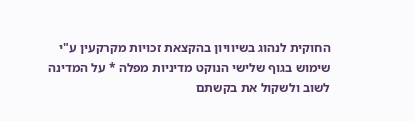החוקית לנהוג בשיוויון בהקצאת זכויות מקרקעין ע"י שימוש בגוף שלישי הנוקט מדיניות מפלה * על המדינה לשוב ולשקול את בקשתם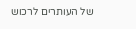של העותרים לרכוש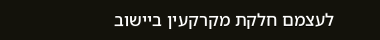לעצמם חלקת מקרקעין ביישוב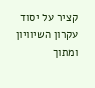קציר על יסוד עקרון השיוויון ומתוך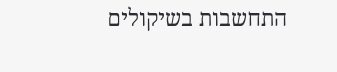התחשבות בשיקולים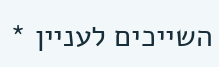השייכים לעניין *